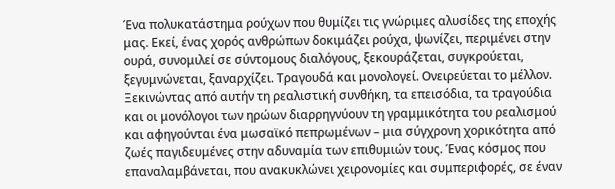Ένα πολυκατάστημα ρούχων που θυμίζει τις γνώριμες αλυσίδες της εποχής μας. Εκεί, ένας χορός ανθρώπων δοκιμάζει ρούχα, ψωνίζει, περιμένει στην ουρά, συνομιλεί σε σύντομους διαλόγους, ξεκουράζεται, συγκρούεται, ξεγυμνώνεται, ξαναρχίζει. Τραγουδά και μονολογεί. Ονειρεύεται το μέλλον. Ξεκινώντας από αυτήν τη ρεαλιστική συνθήκη, τα επεισόδια, τα τραγούδια και οι μονόλογοι των ηρώων διαρρηγνύουν τη γραμμικότητα του ρεαλισμού και αφηγούνται ένα μωσαϊκό πεπρωμένων – μια σύγχρονη χορικότητα από ζωές παγιδευμένες στην αδυναμία των επιθυμιών τους. Ένας κόσμος που επαναλαμβάνεται, που ανακυκλώνει χειρονομίες και συμπεριφορές, σε έναν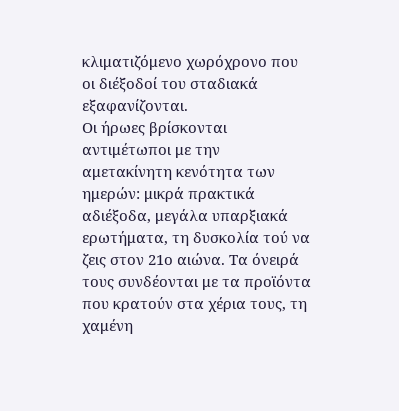κλιματιζόμενο χωρόχρονο που οι διέξοδοί του σταδιακά εξαφανίζονται.
Οι ήρωες βρίσκονται αντιμέτωποι με την αμετακίνητη κενότητα των ημερών: μικρά πρακτικά αδιέξοδα, μεγάλα υπαρξιακά ερωτήματα, τη δυσκολία τού να ζεις στον 21ο αιώνα. Τα όνειρά τους συνδέονται με τα προϊόντα που κρατούν στα χέρια τους, τη χαμένη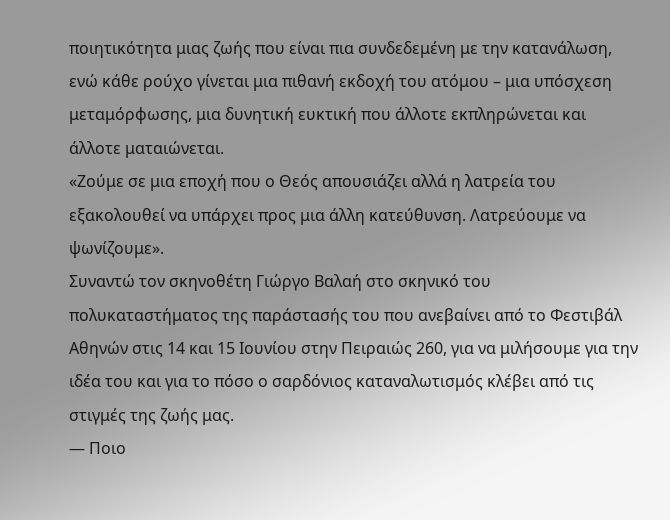ποιητικότητα μιας ζωής που είναι πια συνδεδεμένη με την κατανάλωση, ενώ κάθε ρούχο γίνεται μια πιθανή εκδοχή του ατόμου – μια υπόσχεση μεταμόρφωσης, μια δυνητική ευκτική που άλλοτε εκπληρώνεται και άλλοτε ματαιώνεται.
«Ζούμε σε μια εποχή που ο Θεός απουσιάζει αλλά η λατρεία του εξακολουθεί να υπάρχει προς μια άλλη κατεύθυνση. Λατρεύουμε να ψωνίζουμε».
Συναντώ τον σκηνοθέτη Γιώργο Βαλαή στο σκηνικό του πολυκαταστήματος της παράστασής του που ανεβαίνει από το Φεστιβάλ Αθηνών στις 14 και 15 Ιουνίου στην Πειραιώς 260, για να μιλήσουμε για την ιδέα του και για το πόσο ο σαρδόνιος καταναλωτισμός κλέβει από τις στιγμές της ζωής μας.
— Ποιο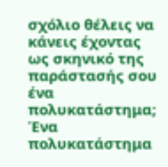σχόλιο θέλεις να κάνεις έχοντας ως σκηνικό της παράστασής σου ένα πολυκατάστημα;
Ένα πολυκατάστημα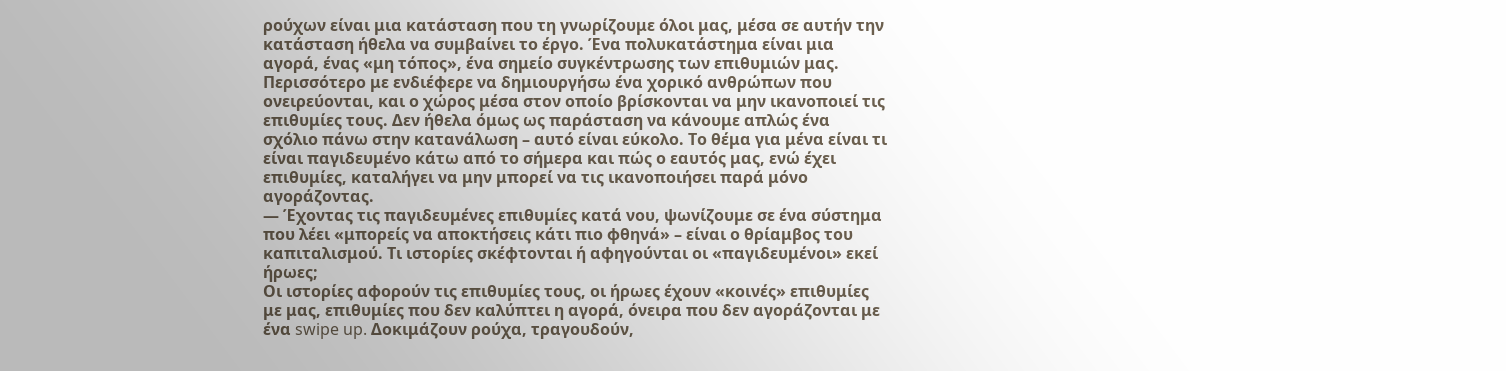ρούχων είναι μια κατάσταση που τη γνωρίζουμε όλοι μας, μέσα σε αυτήν την κατάσταση ήθελα να συμβαίνει το έργο. Ένα πολυκατάστημα είναι μια αγορά, ένας «μη τόπος», ένα σημείο συγκέντρωσης των επιθυμιών μας. Περισσότερο με ενδιέφερε να δημιουργήσω ένα χορικό ανθρώπων που ονειρεύονται, και ο χώρος μέσα στον οποίο βρίσκονται να μην ικανοποιεί τις επιθυμίες τους. Δεν ήθελα όμως ως παράσταση να κάνουμε απλώς ένα σχόλιο πάνω στην κατανάλωση – αυτό είναι εύκολο. Το θέμα για μένα είναι τι είναι παγιδευμένο κάτω από το σήμερα και πώς ο εαυτός μας, ενώ έχει επιθυμίες, καταλήγει να μην μπορεί να τις ικανοποιήσει παρά μόνο αγοράζοντας.
— Έχοντας τις παγιδευμένες επιθυμίες κατά νου, ψωνίζουμε σε ένα σύστημα που λέει «μπορείς να αποκτήσεις κάτι πιο φθηνά» – είναι ο θρίαμβος του καπιταλισμού. Τι ιστορίες σκέφτονται ή αφηγούνται οι «παγιδευμένοι» εκεί ήρωες;
Οι ιστορίες αφορούν τις επιθυμίες τους, οι ήρωες έχουν «κοινές» επιθυμίες με μας, επιθυμίες που δεν καλύπτει η αγορά, όνειρα που δεν αγοράζονται με ένα swipe up. Δοκιμάζουν ρούχα, τραγουδούν,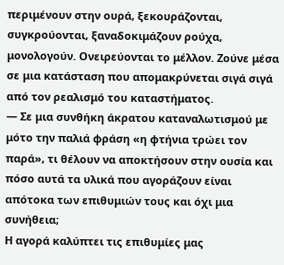περιμένουν στην ουρά, ξεκουράζονται, συγκρούονται, ξαναδοκιμάζουν ρούχα, μονολογούν. Ονειρεύονται το μέλλον. Ζούνε μέσα σε μια κατάσταση που απομακρύνεται σιγά σιγά από τον ρεαλισμό του καταστήματος.
— Σε μια συνθήκη άκρατου καταναλωτισμού με μότο την παλιά φράση «η φτήνια τρώει τον παρά», τι θέλουν να αποκτήσουν στην ουσία και πόσο αυτά τα υλικά που αγοράζουν είναι απότοκα των επιθυμιών τους και όχι μια συνήθεια;
Η αγορά καλύπτει τις επιθυμίες μας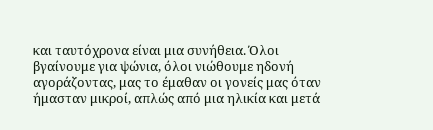και ταυτόχρονα είναι μια συνήθεια. Όλοι βγαίνουμε για ψώνια, όλοι νιώθουμε ηδονή αγοράζοντας, μας το έμαθαν οι γονείς μας όταν ήμασταν μικροί, απλώς από μια ηλικία και μετά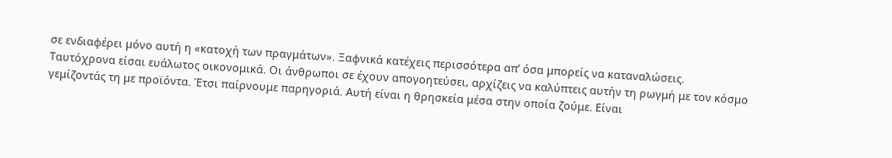σε ενδιαφέρει μόνο αυτή η «κατοχή των πραγμάτων». Ξαφνικά κατέχεις περισσότερα απ’ όσα μπορείς να καταναλώσεις. Ταυτόχρονα είσαι ευάλωτος οικονομικά. Οι άνθρωποι σε έχουν απογοητεύσει, αρχίζεις να καλύπτεις αυτήν τη ρωγμή με τον κόσμο γεμίζοντάς τη με προϊόντα. Έτσι παίρνουμε παρηγοριά. Αυτή είναι η θρησκεία μέσα στην οποία ζούμε. Είναι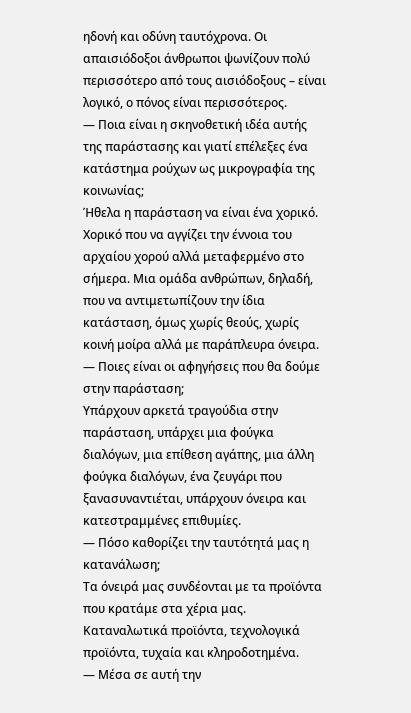ηδονή και οδύνη ταυτόχρονα. Οι απαισιόδοξοι άνθρωποι ψωνίζουν πολύ περισσότερο από τους αισιόδοξους – είναι λογικό, ο πόνος είναι περισσότερος.
— Ποια είναι η σκηνοθετική ιδέα αυτής της παράστασης και γιατί επέλεξες ένα κατάστημα ρούχων ως μικρογραφία της κοινωνίας;
Ήθελα η παράσταση να είναι ένα χορικό. Χορικό που να αγγίζει την έννοια του αρχαίου χορού αλλά μεταφερμένο στο σήμερα. Μια ομάδα ανθρώπων, δηλαδή, που να αντιμετωπίζουν την ίδια κατάσταση, όμως χωρίς θεούς, χωρίς κοινή μοίρα αλλά με παράπλευρα όνειρα.
— Ποιες είναι οι αφηγήσεις που θα δούμε στην παράσταση;
Υπάρχουν αρκετά τραγούδια στην παράσταση, υπάρχει μια φούγκα διαλόγων, μια επίθεση αγάπης, μια άλλη φούγκα διαλόγων, ένα ζευγάρι που ξανασυναντιέται, υπάρχουν όνειρα και κατεστραμμένες επιθυμίες.
— Πόσο καθορίζει την ταυτότητά μας η κατανάλωση;
Τα όνειρά μας συνδέονται με τα προϊόντα που κρατάμε στα χέρια μας. Καταναλωτικά προϊόντα, τεχνολογικά προϊόντα, τυχαία και κληροδοτημένα.
— Μέσα σε αυτή την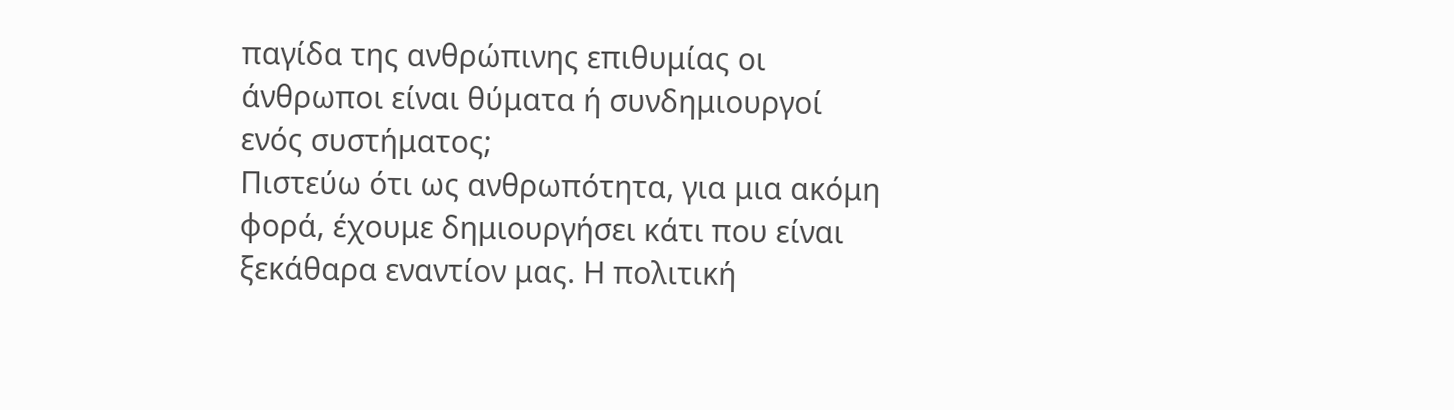παγίδα της ανθρώπινης επιθυμίας οι άνθρωποι είναι θύματα ή συνδημιουργοί ενός συστήματος;
Πιστεύω ότι ως ανθρωπότητα, για μια ακόμη φορά, έχουμε δημιουργήσει κάτι που είναι ξεκάθαρα εναντίον μας. Η πολιτική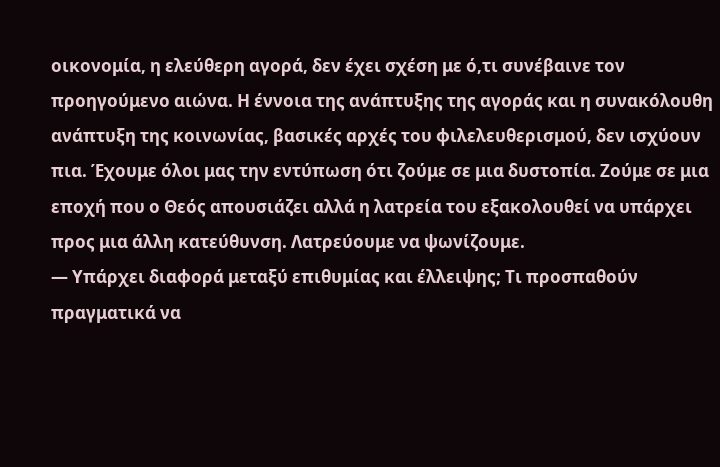οικονομία, η ελεύθερη αγορά, δεν έχει σχέση με ό,τι συνέβαινε τον προηγούμενο αιώνα. Η έννοια της ανάπτυξης της αγοράς και η συνακόλουθη ανάπτυξη της κοινωνίας, βασικές αρχές του φιλελευθερισμού, δεν ισχύουν πια. Έχουμε όλοι μας την εντύπωση ότι ζούμε σε μια δυστοπία. Ζούμε σε μια εποχή που ο Θεός απουσιάζει αλλά η λατρεία του εξακολουθεί να υπάρχει προς μια άλλη κατεύθυνση. Λατρεύουμε να ψωνίζουμε.
— Υπάρχει διαφορά μεταξύ επιθυμίας και έλλειψης; Τι προσπαθούν πραγματικά να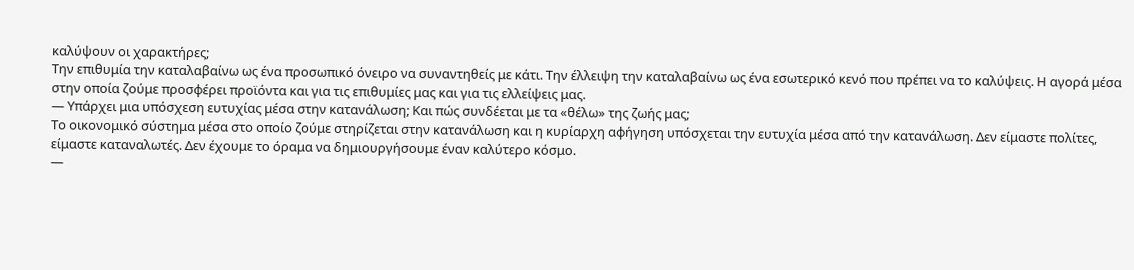καλύψουν οι χαρακτήρες;
Την επιθυμία την καταλαβαίνω ως ένα προσωπικό όνειρο να συναντηθείς με κάτι. Την έλλειψη την καταλαβαίνω ως ένα εσωτερικό κενό που πρέπει να το καλύψεις. Η αγορά μέσα στην οποία ζούμε προσφέρει προϊόντα και για τις επιθυμίες μας και για τις ελλείψεις μας.
— Υπάρχει μια υπόσχεση ευτυχίας μέσα στην κατανάλωση; Και πώς συνδέεται με τα «θέλω» της ζωής μας;
Το οικονομικό σύστημα μέσα στο οποίο ζούμε στηρίζεται στην κατανάλωση και η κυρίαρχη αφήγηση υπόσχεται την ευτυχία μέσα από την κατανάλωση. Δεν είμαστε πολίτες, είμαστε καταναλωτές. Δεν έχουμε το όραμα να δημιουργήσουμε έναν καλύτερο κόσμο.
—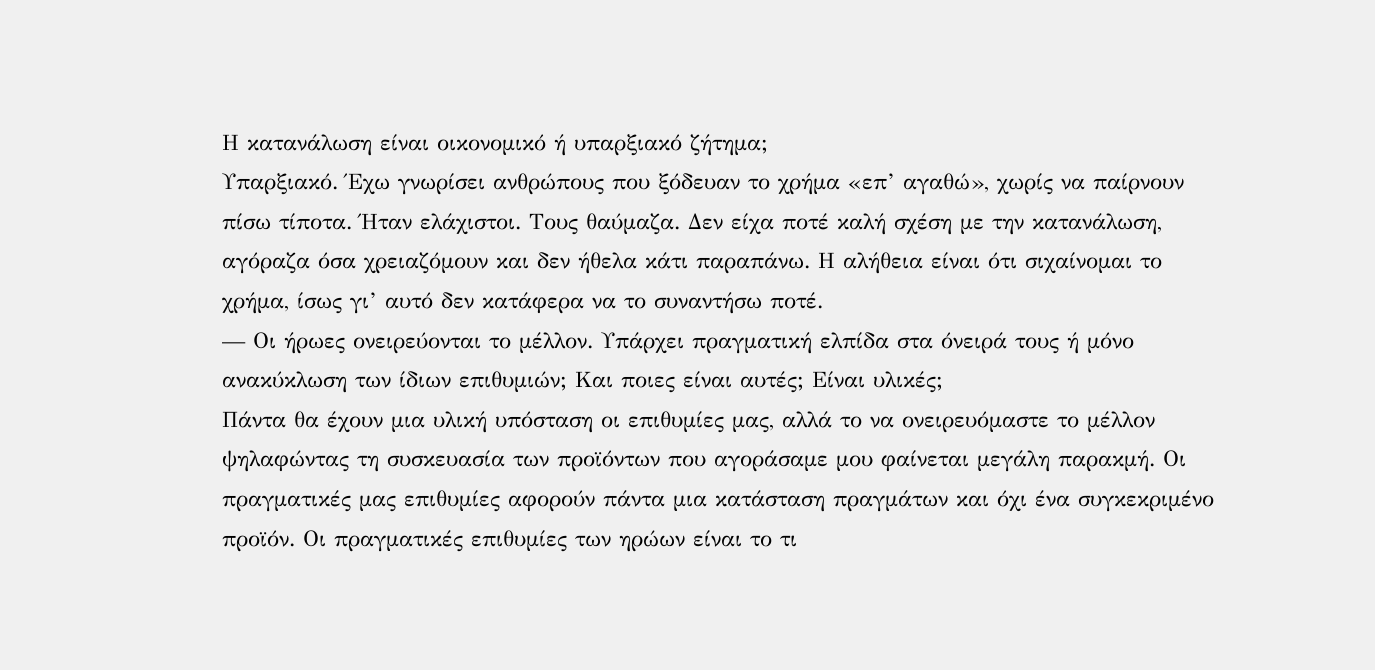Η κατανάλωση είναι οικονομικό ή υπαρξιακό ζήτημα;
Υπαρξιακό. Έχω γνωρίσει ανθρώπους που ξόδευαν το χρήμα «επ’ αγαθώ», χωρίς να παίρνουν πίσω τίποτα. Ήταν ελάχιστοι. Τους θαύμαζα. Δεν είχα ποτέ καλή σχέση με την κατανάλωση, αγόραζα όσα χρειαζόμουν και δεν ήθελα κάτι παραπάνω. Η αλήθεια είναι ότι σιχαίνομαι το χρήμα, ίσως γι’ αυτό δεν κατάφερα να το συναντήσω ποτέ.
— Οι ήρωες ονειρεύονται το μέλλον. Υπάρχει πραγματική ελπίδα στα όνειρά τους ή μόνο ανακύκλωση των ίδιων επιθυμιών; Και ποιες είναι αυτές; Είναι υλικές;
Πάντα θα έχουν μια υλική υπόσταση οι επιθυμίες μας, αλλά το να ονειρευόμαστε το μέλλον ψηλαφώντας τη συσκευασία των προϊόντων που αγοράσαμε μου φαίνεται μεγάλη παρακμή. Οι πραγματικές μας επιθυμίες αφορούν πάντα μια κατάσταση πραγμάτων και όχι ένα συγκεκριμένο προϊόν. Οι πραγματικές επιθυμίες των ηρώων είναι το τι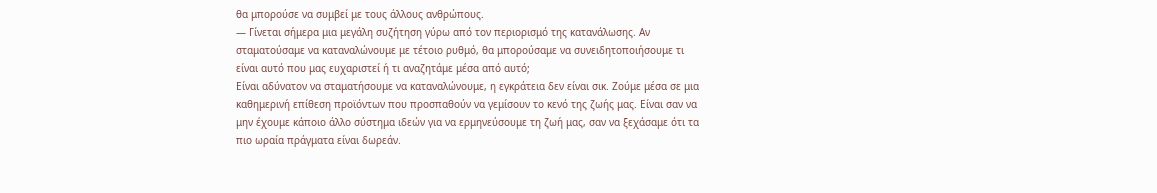θα μπορούσε να συμβεί με τους άλλους ανθρώπους.
— Γίνεται σήμερα μια μεγάλη συζήτηση γύρω από τον περιορισμό της κατανάλωσης. Αν σταματούσαμε να καταναλώνουμε με τέτοιο ρυθμό, θα μπορούσαμε να συνειδητοποιήσουμε τι είναι αυτό που μας ευχαριστεί ή τι αναζητάμε μέσα από αυτό;
Είναι αδύνατον να σταματήσουμε να καταναλώνουμε, η εγκράτεια δεν είναι σικ. Ζούμε μέσα σε μια καθημερινή επίθεση προϊόντων που προσπαθούν να γεμίσουν το κενό της ζωής μας. Είναι σαν να μην έχουμε κάποιο άλλο σύστημα ιδεών για να ερμηνεύσουμε τη ζωή μας, σαν να ξεχάσαμε ότι τα πιο ωραία πράγματα είναι δωρεάν.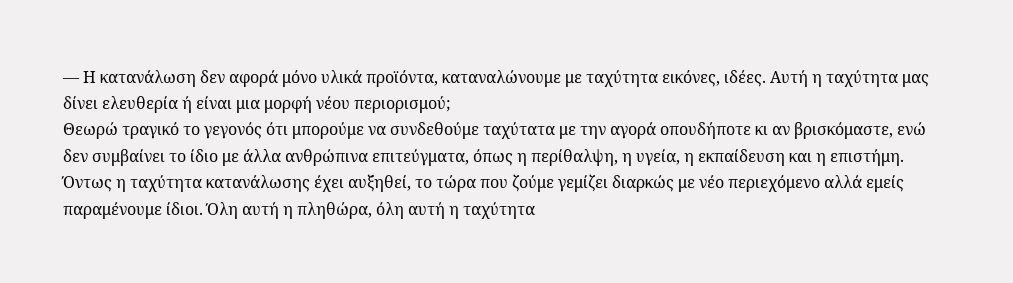— Η κατανάλωση δεν αφορά μόνο υλικά προϊόντα, καταναλώνουμε με ταχύτητα εικόνες, ιδέες. Αυτή η ταχύτητα μας δίνει ελευθερία ή είναι μια μορφή νέου περιορισμού;
Θεωρώ τραγικό το γεγονός ότι μπορούμε να συνδεθούμε ταχύτατα με την αγορά οπουδήποτε κι αν βρισκόμαστε, ενώ δεν συμβαίνει το ίδιο με άλλα ανθρώπινα επιτεύγματα, όπως η περίθαλψη, η υγεία, η εκπαίδευση και η επιστήμη. Όντως η ταχύτητα κατανάλωσης έχει αυξηθεί, το τώρα που ζούμε γεμίζει διαρκώς με νέο περιεχόμενο αλλά εμείς παραμένουμε ίδιοι. Όλη αυτή η πληθώρα, όλη αυτή η ταχύτητα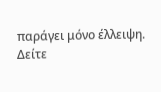παράγει μόνο έλλειψη.
Δείτε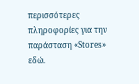περισσότερες πληροφορίες για την παράσταση «Stores» εδώ.